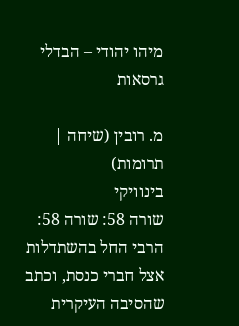מיהו יהודי – הבדלי גרסאות

מ. רובין (שיחה | תרומות)
בינוויקי
שורה 58: שורה 58:
הרבי החל בהשתדלות אצל חברי כנסת, וכתב שהסיבה העיקרית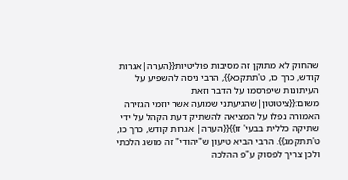שהחוק לא מתוקן זה מסיבות פוליטיות{{הערה|אגרות קודש, כרך כו, ט'תתקכא}}, הרבי ניסה להשפיע על העיתונות שיפרסמו על הדבר וזאת משום:{{ציטוטון|שהגיעתני שמועה אשר יוזמי הגזירה האמורה נפלו על המציאה להשתיק דעת הקהל על ידי שתיקה כללית בבעי' זו}}{{הערה| אגרות קודש, כרך כו, ט'תתקמג}}. הרבי הביא טיעון ש"יהודי" זה מושג הלכתי ולכן צריך לפסוק ע"פ ההלכה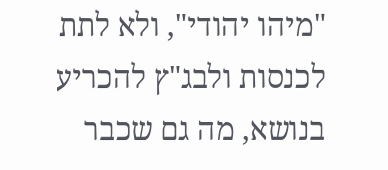"מיהו יהודי", ולא לתת לכנסות ולבג"ץ להכריע בנושא, מה גם שכבר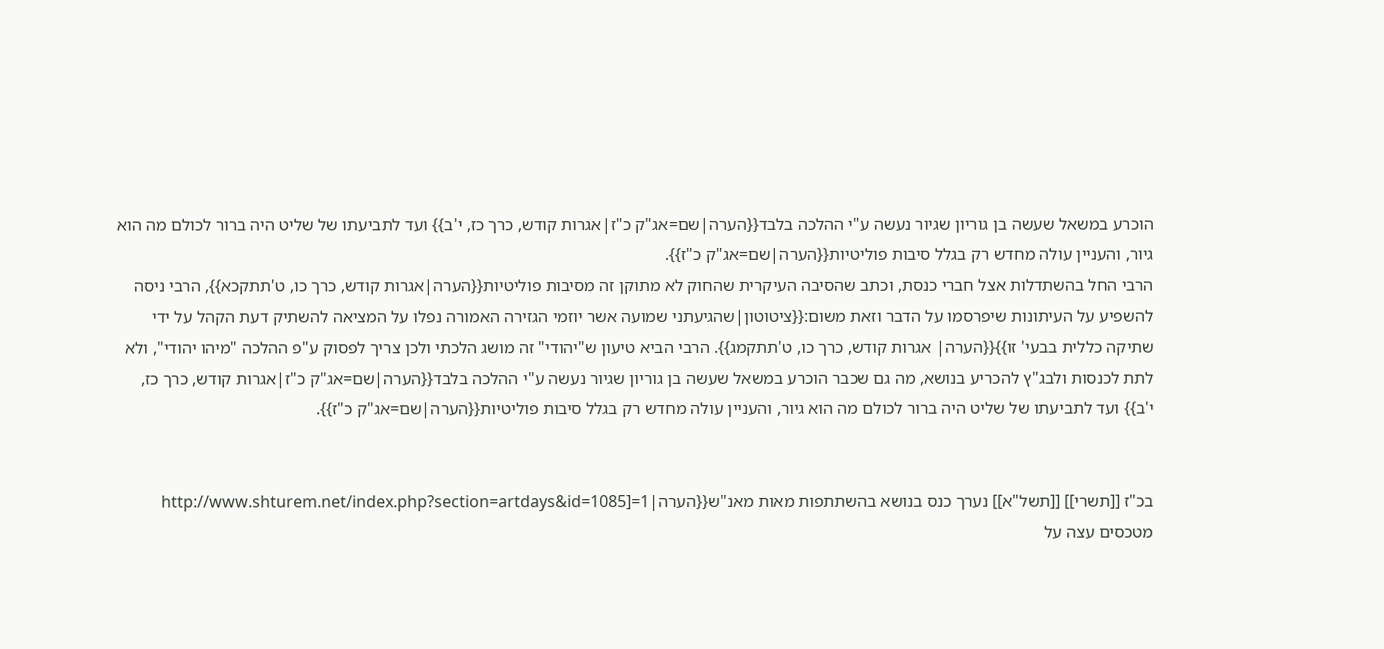הוכרע במשאל שעשה בן גוריון שגיור נעשה ע"י ההלכה בלבד{{הערה|שם=אג"ק כ"ז|אגרות קודש, כרך כז, י'ב}} ועד לתביעתו של שליט היה ברור לכולם מה הוא גיור, והעניין עולה מחדש רק בגלל סיבות פוליטיות{{הערה|שם=אג"ק כ"ז}}.
הרבי החל בהשתדלות אצל חברי כנסת, וכתב שהסיבה העיקרית שהחוק לא מתוקן זה מסיבות פוליטיות{{הערה|אגרות קודש, כרך כו, ט'תתקכא}}, הרבי ניסה להשפיע על העיתונות שיפרסמו על הדבר וזאת משום:{{ציטוטון|שהגיעתני שמועה אשר יוזמי הגזירה האמורה נפלו על המציאה להשתיק דעת הקהל על ידי שתיקה כללית בבעי' זו}}{{הערה| אגרות קודש, כרך כו, ט'תתקמג}}. הרבי הביא טיעון ש"יהודי" זה מושג הלכתי ולכן צריך לפסוק ע"פ ההלכה "מיהו יהודי", ולא לתת לכנסות ולבג"ץ להכריע בנושא, מה גם שכבר הוכרע במשאל שעשה בן גוריון שגיור נעשה ע"י ההלכה בלבד{{הערה|שם=אג"ק כ"ז|אגרות קודש, כרך כז, י'ב}} ועד לתביעתו של שליט היה ברור לכולם מה הוא גיור, והעניין עולה מחדש רק בגלל סיבות פוליטיות{{הערה|שם=אג"ק כ"ז}}.


בכ"ז [[תשרי]] [[תשל"א]] נערך כנס בנושא בהשתתפות מאות מאנ"ש{{הערה|1=[http://www.shturem.net/index.php?section=artdays&id=1085 מטכסים עצה על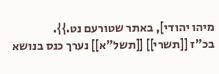מיהו יהודי], באתר שטורעם נט.}}.
בכ"ז [[תשרי]] [[תשל"א]] נערך כנס בנושא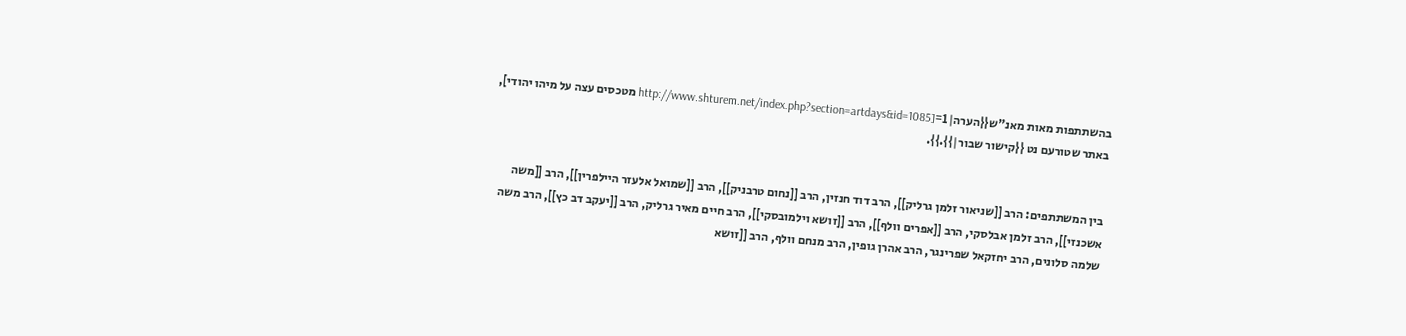בהשתתפות מאות מאנ"ש{{הערה|1=[http://www.shturem.net/index.php?section=artdays&id=1085 מטכסים עצה על מיהו יהודי], באתר שטורעם נט {{קישור שבור|}}.}}.


בין המשתתפים: הרב [[שניאור זלמן גרליק]], הרב דוד חנזין, הרב [[נחום טרבניק]], הרב [[שמואל אלעזר היילפרין]], הרב [[משה אשכנזי]], הרב זלמן אבלסקי, הרב [[אפרים וולף]], הרב [[זושא וילמובסקי]], הרב חיים מאיר גרליק, הרב [[יעקב דב כץ]], הרב משה שלמה סלונים, הרב יחזקאל שפרינגר, הרב אהרן גופין, הרב מנחם וולף, הרב [[זושא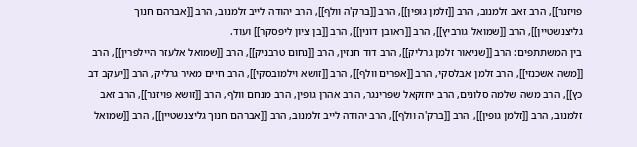פויזנר]], הרב זאב זלמנוב, הרב [[זלמן גופין]], הרב [[ברק'ה וולף]], הרב יהודה לייב זלמנוב, הרב [[אברהם חנוך גליצנשטיין]], הרב [[שמואל גורביץ]], הרב [[ראובן דונין]], הרב [[בן ציון ליפסקר]] ועוד.
בין המשתתפים: הרב [[שניאור זלמן גרליק]], הרב דוד חנזין, הרב [[נחום טרבניק]], הרב [[שמואל אלעזר היילפרין]], הרב [[משה אשכנזי]], הרב זלמן אבלסקי, הרב [[אפרים וולף]], הרב [[זושא וילמובסקי]], הרב חיים מאיר גרליק, הרב [[יעקב דב כץ]], הרב משה שלמה סלונים, הרב יחזקאל שפרינגר, הרב אהרן גופין, הרב מנחם וולף, הרב [[זושא פויזנר]], הרב זאב זלמנוב, הרב [[זלמן גופין]], הרב [[ברק'ה וולף]], הרב יהודה לייב זלמנוב, הרב [[אברהם חנוך גליצנשטיין]], הרב [[שמואל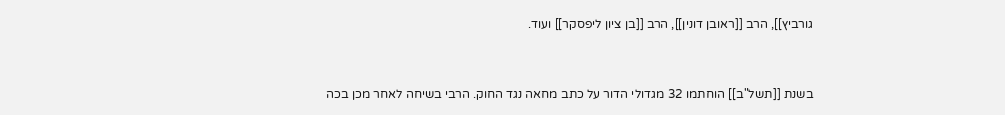גורביץ]], הרב [[ראובן דונין]], הרב [[בן ציון ליפסקר]] ועוד.


בשנת [[תשל"ב]] הוחתמו 32 מגדולי הדור על כתב מחאה נגד החוק. הרבי בשיחה לאחר מכן בכה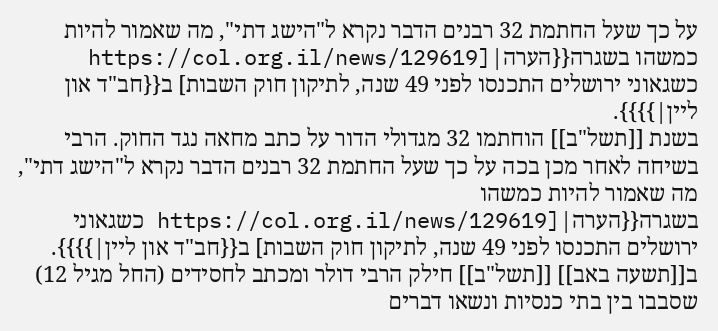על כך שעל החתמת 32 רבנים הדבר נקרא ל"הישג דתי", מה שאמור להיות כמשהו בשגרה{{הערה|[https://col.org.il/news/129619 כשגאוני ירושלים התכנסו לפני 49 שנה, לתיקון חוק השבות] ב{{חב"ד און ליין|}}}}.
בשנת [[תשל"ב]] הוחתמו 32 מגדולי הדור על כתב מחאה נגד החוק. הרבי בשיחה לאחר מכן בכה על כך שעל החתמת 32 רבנים הדבר נקרא ל"הישג דתי", מה שאמור להיות כמשהו בשגרה{{הערה|[https://col.org.il/news/129619 כשגאוני ירושלים התכנסו לפני 49 שנה, לתיקון חוק השבות] ב{{חב"ד און ליין|}}}}.
ב[[תשעה באב]] [[תשל"ב]] חילק הרבי דולר ומכתב לחסידים (החל מגיל 12) שסבבו בין בתי כנסיות ונשאו דברים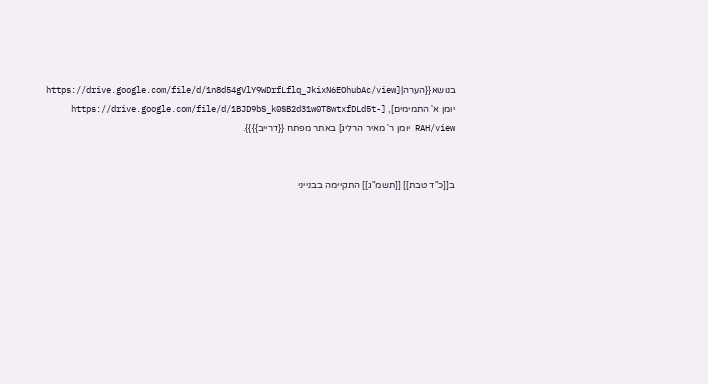בנושא{{הערה|[https://drive.google.com/file/d/1n8d54gVlY9WDrfLflq_JkixN6EOhubAc/view יומן א' התמימים], [https://drive.google.com/file/d/1BJD9bS_k0SB2d31w0T8wtxfDLd5t-RAH/view יומן ר' מאיר הרליג] באתר מפתח {{דרייב}}}}.


ב[[כ"ד טבת]] [[תשמ"ג]] התקיימה בבנייני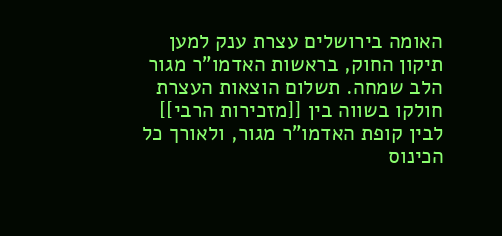האומה בירושלים עצרת ענק למען תיקון החוק, בראשות האדמו"ר מגור הלב שמחה. תשלום הוצאות העצרת חולקו בשווה בין [[מזכירות הרבי]] לבין קופת האדמו"ר מגור, ולאורך כל הכינוס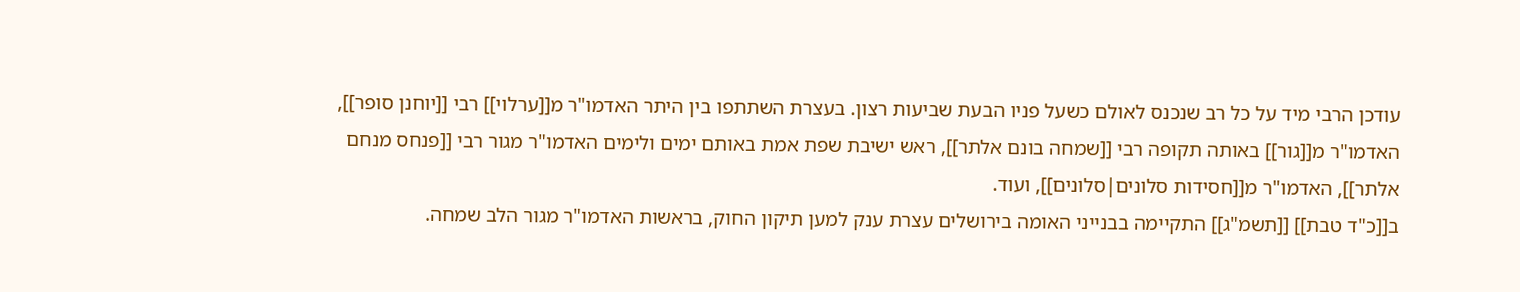עודכן הרבי מיד על כל רב שנכנס לאולם כשעל פניו הבעת שביעות רצון. בעצרת השתתפו בין היתר האדמו"ר מ[[ערלוי]] רבי [[יוחנן סופר]], האדמו"ר מ[[גור]] באותה תקופה רבי [[שמחה בונם אלתר]], ראש ישיבת שפת אמת באותם ימים ולימים האדמו"ר מגור רבי [[פנחס מנחם אלתר]], האדמו"ר מ[[חסידות סלונים|סלונים]], ועוד.
ב[[כ"ד טבת]] [[תשמ"ג]] התקיימה בבנייני האומה בירושלים עצרת ענק למען תיקון החוק, בראשות האדמו"ר מגור הלב שמחה.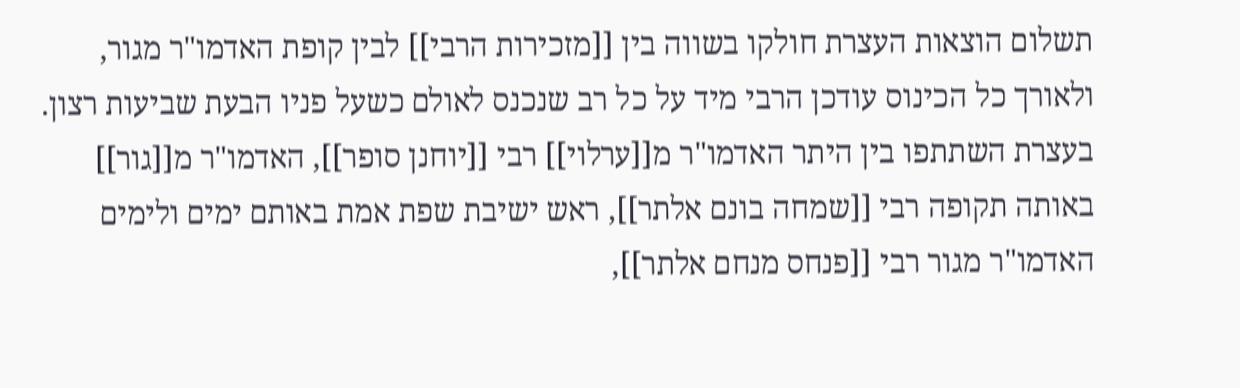תשלום הוצאות העצרת חולקו בשווה בין [[מזכירות הרבי]] לבין קופת האדמו"ר מגור, ולאורך כל הכינוס עודכן הרבי מיד על כל רב שנכנס לאולם כשעל פניו הבעת שביעות רצון. בעצרת השתתפו בין היתר האדמו"ר מ[[ערלוי]] רבי [[יוחנן סופר]], האדמו"ר מ[[גור]] באותה תקופה רבי [[שמחה בונם אלתר]], ראש ישיבת שפת אמת באותם ימים ולימים האדמו"ר מגור רבי [[פנחס מנחם אלתר]],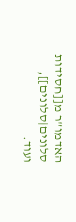האדמו"ר מ[[חסידות סלונים|סלונים]], ועוד.